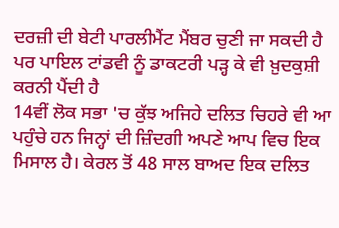ਦਰਜ਼ੀ ਦੀ ਬੇਟੀ ਪਾਰਲੀਮੈਂਟ ਮੈਂਬਰ ਚੁਣੀ ਜਾ ਸਕਦੀ ਹੈ ਪਰ ਪਾਇਲ ਟਾਂਡਵੀ ਨੂੰ ਡਾਕਟਰੀ ਪੜ੍ਹ ਕੇ ਵੀ ਖ਼ੁਦਕੁਸ਼ੀ ਕਰਨੀ ਪੈਂਦੀ ਹੈ
14ਵੀਂ ਲੋਕ ਸਭਾ 'ਚ ਕੁੱਝ ਅਜਿਹੇ ਦਲਿਤ ਚਿਹਰੇ ਵੀ ਆ ਪਹੁੰਚੇ ਹਨ ਜਿਨ੍ਹਾਂ ਦੀ ਜ਼ਿੰਦਗੀ ਅਪਣੇ ਆਪ ਵਿਚ ਇਕ ਮਿਸਾਲ ਹੈ। ਕੇਰਲ ਤੋਂ 48 ਸਾਲ ਬਾਅਦ ਇਕ ਦਲਿਤ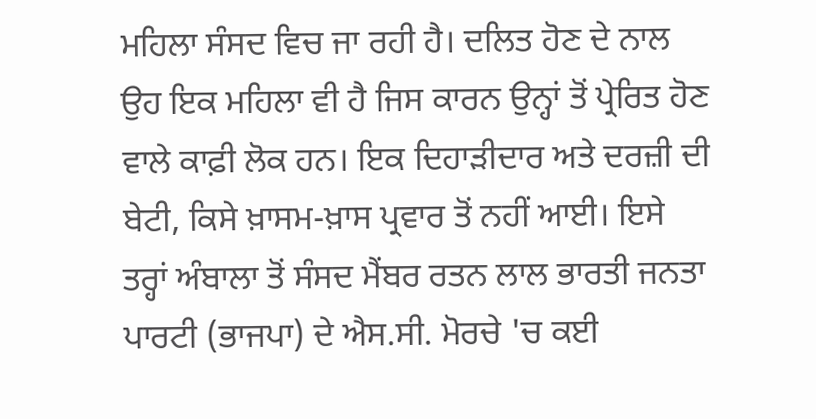ਮਹਿਲਾ ਸੰਸਦ ਵਿਚ ਜਾ ਰਹੀ ਹੈ। ਦਲਿਤ ਹੋਣ ਦੇ ਨਾਲ ਉਹ ਇਕ ਮਹਿਲਾ ਵੀ ਹੈ ਜਿਸ ਕਾਰਨ ਉਨ੍ਹਾਂ ਤੋਂ ਪ੍ਰੇਰਿਤ ਹੋਣ ਵਾਲੇ ਕਾਫ਼ੀ ਲੋਕ ਹਨ। ਇਕ ਦਿਹਾੜੀਦਾਰ ਅਤੇ ਦਰਜ਼ੀ ਦੀ ਬੇਟੀ, ਕਿਸੇ ਖ਼ਾਸਮ-ਖ਼ਾਸ ਪ੍ਰਵਾਰ ਤੋਂ ਨਹੀਂ ਆਈ। ਇਸੇ ਤਰ੍ਹਾਂ ਅੰਬਾਲਾ ਤੋਂ ਸੰਸਦ ਮੈਂਬਰ ਰਤਨ ਲਾਲ ਭਾਰਤੀ ਜਨਤਾ ਪਾਰਟੀ (ਭਾਜਪਾ) ਦੇ ਐਸ.ਸੀ. ਮੋਰਚੇ 'ਚ ਕਈ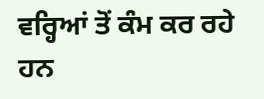ਵਰ੍ਹਿਆਂ ਤੋਂ ਕੰਮ ਕਰ ਰਹੇ ਹਨ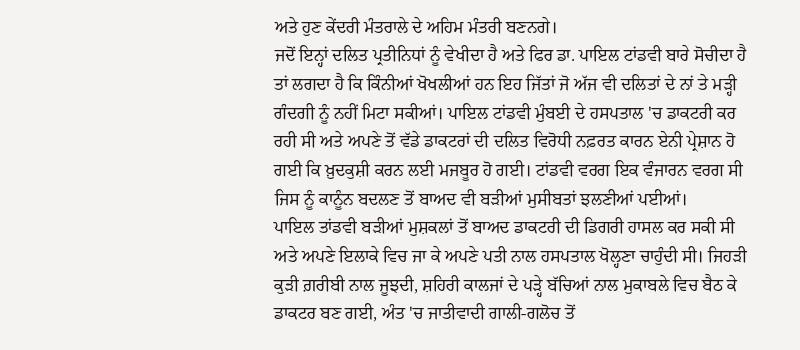ਅਤੇ ਹੁਣ ਕੇਂਦਰੀ ਮੰਤਰਾਲੇ ਦੇ ਅਹਿਮ ਮੰਤਰੀ ਬਣਨਗੇ।
ਜਦੋਂ ਇਨ੍ਹਾਂ ਦਲਿਤ ਪ੍ਰਤੀਨਿਧਾਂ ਨੂੰ ਵੇਖੀਦਾ ਹੈ ਅਤੇ ਫਿਰ ਡਾ. ਪਾਇਲ ਟਾਂਡਵੀ ਬਾਰੇ ਸੋਚੀਦਾ ਹੈ ਤਾਂ ਲਗਦਾ ਹੈ ਕਿ ਕਿੰਨੀਆਂ ਖੋਖਲੀਆਂ ਹਨ ਇਹ ਜਿੱਤਾਂ ਜੋ ਅੱਜ ਵੀ ਦਲਿਤਾਂ ਦੇ ਨਾਂ ਤੇ ਮੜ੍ਹੀ ਗੰਦਗੀ ਨੂੰ ਨਹੀਂ ਮਿਟਾ ਸਕੀਆਂ। ਪਾਇਲ ਟਾਂਡਵੀ ਮੁੰਬਈ ਦੇ ਹਸਪਤਾਲ 'ਚ ਡਾਕਟਰੀ ਕਰ ਰਹੀ ਸੀ ਅਤੇ ਅਪਣੇ ਤੋਂ ਵੱਡੇ ਡਾਕਟਰਾਂ ਦੀ ਦਲਿਤ ਵਿਰੋਧੀ ਨਫ਼ਰਤ ਕਾਰਨ ਏਨੀ ਪ੍ਰੇਸ਼ਾਨ ਹੋ ਗਈ ਕਿ ਖ਼ੁਦਕੁਸ਼ੀ ਕਰਨ ਲਈ ਮਜਬੂਰ ਹੋ ਗਈ। ਟਾਂਡਵੀ ਵਰਗ ਇਕ ਵੰਜਾਰਨ ਵਰਗ ਸੀ ਜਿਸ ਨੂੰ ਕਾਨੂੰਨ ਬਦਲਣ ਤੋਂ ਬਾਅਦ ਵੀ ਬੜੀਆਂ ਮੁਸੀਬਤਾਂ ਝਲਣੀਆਂ ਪਈਆਂ।
ਪਾਇਲ ਤਾਂਡਵੀ ਬੜੀਆਂ ਮੁਸ਼ਕਲਾਂ ਤੋਂ ਬਾਅਦ ਡਾਕਟਰੀ ਦੀ ਡਿਗਰੀ ਹਾਸਲ ਕਰ ਸਕੀ ਸੀ ਅਤੇ ਅਪਣੇ ਇਲਾਕੇ ਵਿਚ ਜਾ ਕੇ ਅਪਣੇ ਪਤੀ ਨਾਲ ਹਸਪਤਾਲ ਖੋਲ੍ਹਣਾ ਚਾਹੁੰਦੀ ਸੀ। ਜਿਹੜੀ ਕੁੜੀ ਗ਼ਰੀਬੀ ਨਾਲ ਜੂਝਦੀ, ਸ਼ਹਿਰੀ ਕਾਲਜਾਂ ਦੇ ਪੜ੍ਹੇ ਬੱਚਿਆਂ ਨਾਲ ਮੁਕਾਬਲੇ ਵਿਚ ਬੈਠ ਕੇ ਡਾਕਟਰ ਬਣ ਗਈ, ਅੰਤ 'ਚ ਜਾਤੀਵਾਦੀ ਗਾਲੀ-ਗਲੋਚ ਤੋਂ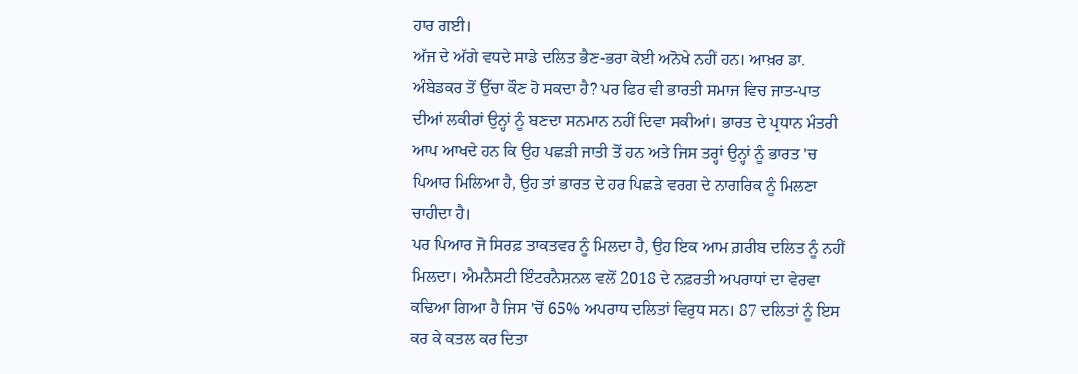ਹਾਰ ਗਈ।
ਅੱਜ ਦੇ ਅੱਗੇ ਵਧਦੇ ਸਾਡੇ ਦਲਿਤ ਭੈਣ-ਭਰਾ ਕੋਈ ਅਨੋਖੇ ਨਹੀਂ ਹਨ। ਆਖ਼ਰ ਡਾ. ਅੰਬੇਡਕਰ ਤੋਂ ਉੱਚਾ ਕੌਣ ਹੋ ਸਕਦਾ ਹੈ? ਪਰ ਫਿਰ ਵੀ ਭਾਰਤੀ ਸਮਾਜ ਵਿਚ ਜਾਤ-ਪਾਤ ਦੀਆਂ ਲਕੀਰਾਂ ਉਨ੍ਹਾਂ ਨੂੰ ਬਣਦਾ ਸਨਮਾਨ ਨਹੀਂ ਦਿਵਾ ਸਕੀਆਂ। ਭਾਰਤ ਦੇ ਪ੍ਰਧਾਨ ਮੰਤਰੀ ਆਪ ਆਖਦੇ ਹਨ ਕਿ ਉਹ ਪਛੜੀ ਜਾਤੀ ਤੋਂ ਹਨ ਅਤੇ ਜਿਸ ਤਰ੍ਹਾਂ ਉਨ੍ਹਾਂ ਨੂੰ ਭਾਰਤ 'ਚ ਪਿਆਰ ਮਿਲਿਆ ਹੈ, ਉਹ ਤਾਂ ਭਾਰਤ ਦੇ ਹਰ ਪਿਛੜੇ ਵਰਗ ਦੇ ਨਾਗਰਿਕ ਨੂੰ ਮਿਲਣਾ ਚਾਹੀਦਾ ਹੈ।
ਪਰ ਪਿਆਰ ਜੋ ਸਿਰਫ਼ ਤਾਕਤਵਰ ਨੂੰ ਮਿਲਦਾ ਹੈ, ਉਹ ਇਕ ਆਮ ਗ਼ਰੀਬ ਦਲਿਤ ਨੂੰ ਨਹੀਂ ਮਿਲਦਾ। ਐਮਨੈਸਟੀ ਇੰਟਰਨੈਸ਼ਨਲ ਵਲੋਂ 2018 ਦੇ ਨਫ਼ਰਤੀ ਅਪਰਾਧਾਂ ਦਾ ਵੇਰਵਾ ਕਢਿਆ ਗਿਆ ਹੈ ਜਿਸ 'ਚੋਂ 65% ਅਪਰਾਧ ਦਲਿਤਾਂ ਵਿਰੁਧ ਸਨ। 87 ਦਲਿਤਾਂ ਨੂੰ ਇਸ ਕਰ ਕੇ ਕਤਲ ਕਰ ਦਿਤਾ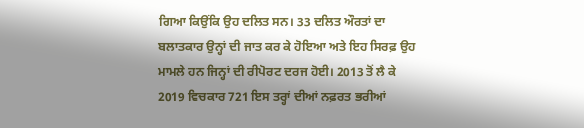ਗਿਆ ਕਿਉਂਕਿ ਉਹ ਦਲਿਤ ਸਨ। 33 ਦਲਿਤ ਔਰਤਾਂ ਦਾ ਬਲਾਤਕਾਰ ਉਨ੍ਹਾਂ ਦੀ ਜਾਤ ਕਰ ਕੇ ਹੋਇਆ ਅਤੇ ਇਹ ਸਿਰਫ਼ ਉਹ ਮਾਮਲੇ ਹਨ ਜਿਨ੍ਹਾਂ ਦੀ ਰੀਪੋਰਟ ਦਰਜ ਹੋਈ। 2013 ਤੋਂ ਲੈ ਕੇ 2019 ਵਿਚਕਾਰ 721 ਇਸ ਤਰ੍ਹਾਂ ਦੀਆਂ ਨਫ਼ਰਤ ਭਰੀਆਂ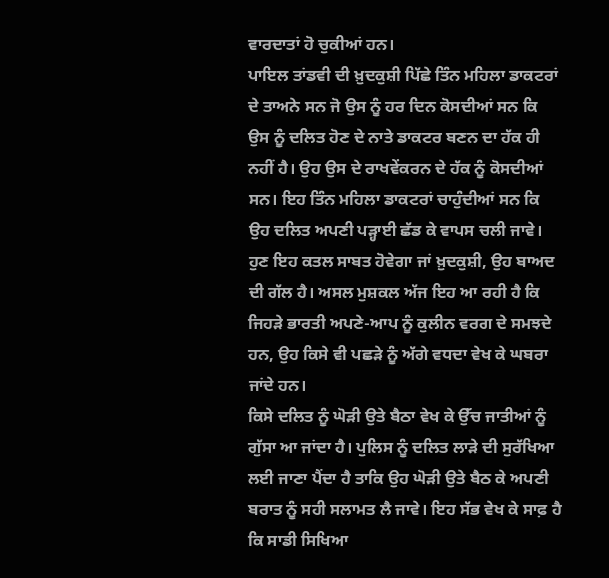ਵਾਰਦਾਤਾਂ ਹੋ ਚੁਕੀਆਂ ਹਨ।
ਪਾਇਲ ਤਾਂਡਵੀ ਦੀ ਖ਼ੁਦਕੁਸ਼ੀ ਪਿੱਛੇ ਤਿੰਨ ਮਹਿਲਾ ਡਾਕਟਰਾਂ ਦੇ ਤਾਅਨੇ ਸਨ ਜੋ ਉਸ ਨੂੰ ਹਰ ਦਿਨ ਕੋਸਦੀਆਂ ਸਨ ਕਿ ਉਸ ਨੂੰ ਦਲਿਤ ਹੋਣ ਦੇ ਨਾਤੇ ਡਾਕਟਰ ਬਣਨ ਦਾ ਹੱਕ ਹੀ ਨਹੀਂ ਹੈ। ਉਹ ਉਸ ਦੇ ਰਾਖਵੇਂਕਰਨ ਦੇ ਹੱਕ ਨੂੰ ਕੋਸਦੀਆਂ ਸਨ। ਇਹ ਤਿੰਨ ਮਹਿਲਾ ਡਾਕਟਰਾਂ ਚਾਹੁੰਦੀਆਂ ਸਨ ਕਿ ਉਹ ਦਲਿਤ ਅਪਣੀ ਪੜ੍ਹਾਈ ਛੱਡ ਕੇ ਵਾਪਸ ਚਲੀ ਜਾਵੇ। ਹੁਣ ਇਹ ਕਤਲ ਸਾਬਤ ਹੋਵੇਗਾ ਜਾਂ ਖ਼ੁਦਕੁਸ਼ੀ, ਉਹ ਬਾਅਦ ਦੀ ਗੱਲ ਹੈ। ਅਸਲ ਮੁਸ਼ਕਲ ਅੱਜ ਇਹ ਆ ਰਹੀ ਹੈ ਕਿ ਜਿਹੜੇ ਭਾਰਤੀ ਅਪਣੇ-ਆਪ ਨੂੰ ਕੁਲੀਨ ਵਰਗ ਦੇ ਸਮਝਦੇ ਹਨ, ਉਹ ਕਿਸੇ ਵੀ ਪਛੜੇ ਨੂੰ ਅੱਗੇ ਵਧਦਾ ਵੇਖ ਕੇ ਘਬਰਾ ਜਾਂਦੇ ਹਨ।
ਕਿਸੇ ਦਲਿਤ ਨੂੰ ਘੋੜੀ ਉਤੇ ਬੈਠਾ ਵੇਖ ਕੇ ਉੱਚ ਜਾਤੀਆਂ ਨੂੰ ਗੁੱਸਾ ਆ ਜਾਂਦਾ ਹੈ। ਪੁਲਿਸ ਨੂੰ ਦਲਿਤ ਲਾੜੇ ਦੀ ਸੁਰੱਖਿਆ ਲਈ ਜਾਣਾ ਪੈਂਦਾ ਹੈ ਤਾਕਿ ਉਹ ਘੋੜੀ ਉਤੇ ਬੈਠ ਕੇ ਅਪਣੀ ਬਰਾਤ ਨੂੰ ਸਹੀ ਸਲਾਮਤ ਲੈ ਜਾਵੇ। ਇਹ ਸੱਭ ਵੇਖ ਕੇ ਸਾਫ਼ ਹੈ ਕਿ ਸਾਡੀ ਸਿਖਿਆ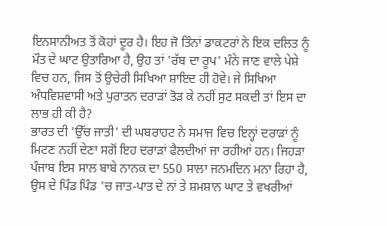ਇਨਸਾਨੀਅਤ ਤੋਂ ਕੋਹਾਂ ਦੂਰ ਹੈ। ਇਹ ਜੋ ਤਿੰਨਾਂ ਡਾਕਟਰਾਂ ਨੇ ਇਕ ਦਲਿਤ ਨੂੰ ਮੌਤ ਦੇ ਘਾਟ ਉਤਾਰਿਆ ਹੈ, ਉਹ ਤਾਂ 'ਰੱਬ ਦਾ ਰੂਪ' ਮੰਨੇ ਜਾਣ ਵਾਲੇ ਪੇਸ਼ੇ ਵਿਚ ਹਨ, ਜਿਸ ਤੋਂ ਉਚੇਰੀ ਸਿਖਿਆ ਸ਼ਾਇਦ ਹੀ ਹੋਵੇ। ਜੇ ਸਿਖਿਆ ਅੰਧਵਿਸ਼ਵਾਸੀ ਅਤੇ ਪੁਰਾਤਨ ਦਰਾੜਾਂ ਤੋੜ ਕੇ ਨਹੀਂ ਸੁਟ ਸਕਦੀ ਤਾਂ ਇਸ ਦਾ ਲਾਭ ਹੀ ਕੀ ਹੈ?
ਭਾਰਤ ਦੀ 'ਉੱਚ ਜਾਤੀ' ਦੀ ਘਬਰਾਹਟ ਨੇ ਸਮਾਜ ਵਿਚ ਇਨ੍ਹਾਂ ਦਰਾੜਾਂ ਨੂੰ ਮਿਟਣ ਨਹੀਂ ਦੇਣਾ ਸਗੋਂ ਇਹ ਦਰਾੜਾਂ ਫੈਲਦੀਆਂ ਜਾ ਰਹੀਆਂ ਹਨ। ਜਿਹੜਾ ਪੰਜਾਬ ਇਸ ਸਾਲ ਬਾਬੇ ਨਾਨਕ ਦਾ 550 ਸਾਲਾ ਜਨਮਦਿਨ ਮਨਾ ਰਿਹਾ ਹੈ, ਉਸ ਦੇ ਪਿੰਡ ਪਿੰਡ 'ਚ ਜਾਤ-ਪਾਤ ਦੇ ਨਾਂ ਤੇ ਸ਼ਮਸ਼ਾਨ ਘਾਟ ਤੇ ਵਖਰੀਆਂ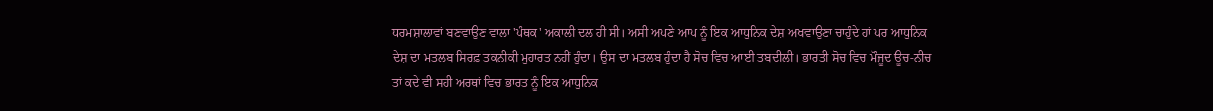ਧਰਮਸ਼ਾਲਾਵਾਂ ਬਣਵਾਉਣ ਵਾਲਾ 'ਪੰਥਕ' ਅਕਾਲੀ ਦਲ ਹੀ ਸੀ। ਅਸੀ ਅਪਣੇ ਆਪ ਨੂੰ ਇਕ ਆਧੁਨਿਕ ਦੇਸ਼ ਅਖਵਾਉਣਾ ਚਾਹੁੰਦੇ ਹਾਂ ਪਰ ਆਧੁਨਿਕ ਦੇਸ਼ ਦਾ ਮਤਲਬ ਸਿਰਫ਼ ਤਕਨੀਕੀ ਮੁਹਾਰਤ ਨਹੀਂ ਹੁੰਦਾ। ਉਸ ਦਾ ਮਤਲਬ ਹੁੰਦਾ ਹੈ ਸੋਚ ਵਿਚ ਆਈ ਤਬਦੀਲੀ। ਭਾਰਤੀ ਸੋਚ ਵਿਚ ਮੌਜੂਦ ਊਚ-ਨੀਚ ਤਾਂ ਕਦੇ ਵੀ ਸਹੀ ਅਰਥਾਂ ਵਿਚ ਭਾਰਤ ਨੂੰ ਇਕ ਆਧੁਨਿਕ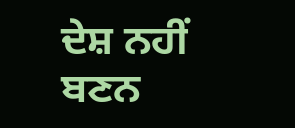ਦੇਸ਼ ਨਹੀਂ ਬਣਨ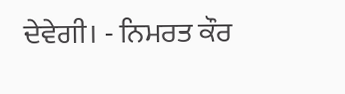ਦੇਵੇਗੀ। - ਨਿਮਰਤ ਕੌਰ